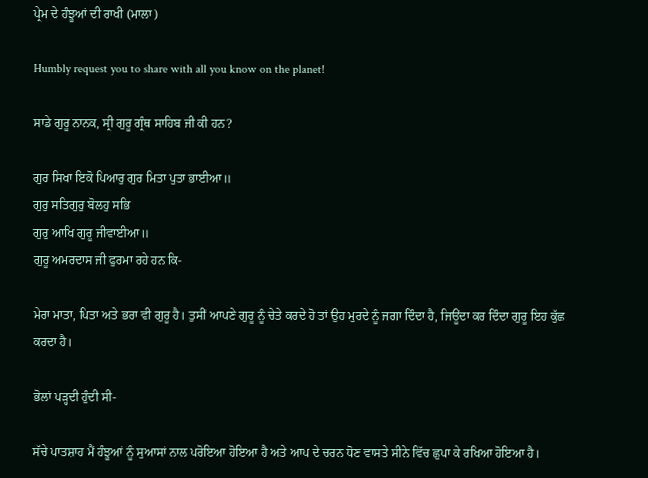ਪ੍ਰੇਮ ਦੇ ਹੰਝੂਆਂ ਦੀ ਰਾਖੀ (ਮਾਲਾ)

Humbly request you to share with all you know on the planet!

ਸਾਡੇ ਗੁਰੂ ਨਾਨਕ, ਸ੍ਰੀ ਗੁਰੂ ਗ੍ਰੰਥ ਸਾਹਿਬ ਜੀ ਕੀ ਹਨ?

ਗੁਰ ਸਿਖਾ ਇਕੋ ਪਿਆਰੁ ਗੁਰ ਮਿਤਾ ਪੁਤਾ ਭਾਈਆ॥
ਗੁਰੁ ਸਤਿਗੁਰੁ ਬੋਲਹੁ ਸਭਿ
ਗੁਰੁ ਆਖਿ ਗੁਰੂ ਜੀਵਾਈਆ॥
ਗੁਰੂ ਅਮਰਦਾਸ ਜੀ ਫੁਰਮਾ ਰਹੇ ਹਨ ਕਿ-

ਮੇਰਾ ਮਾਤਾ, ਪਿਤਾ ਅਤੇ ਭਰਾ ਵੀ ਗੁਰੂ ਹੈ। ਤੁਸੀਂ ਆਪਣੇ ਗੁਰੂ ਨੂੰ ਚੇਤੇ ਕਰਦੇ ਹੋ ਤਾਂ ਉਹ ਮੁਰਦੇ ਨੂੰ ਜਗਾ ਦਿੰਦਾ ਹੈ, ਜਿਊਂਦਾ ਕਰ ਦਿੰਦਾ ਗੁਰੂ ਇਹ ਕੁੱਛ ਕਰਦਾ ਹੈ।

ਭੋਲਾਂ ਪੜ੍ਹਦੀ ਹੁੰਦੀ ਸੀ-

ਸੱਚੇ ਪਾਤਸ਼ਾਹ ਮੈਂ ਹੰਝੂਆਂ ਨੂੰ ਸੁਆਸਾਂ ਨਾਲ ਪਰੋਇਆ ਹੋਇਆ ਹੈ ਅਤੇ ਆਪ ਦੇ ਚਰਨ ਧੋਣ ਵਾਸਤੇ ਸੀਨੇ ਵਿੱਚ ਛੁਪਾ ਕੇ ਰਖਿਆ ਹੋਇਆ ਹੈ।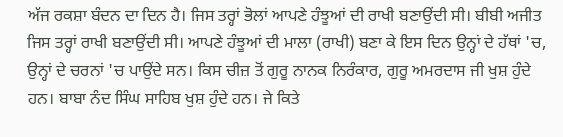ਅੱਜ ਰਕਸ਼ਾ ਬੰਦਨ ਦਾ ਦਿਨ ਹੈ। ਜਿਸ ਤਰ੍ਹਾਂ ਭੋਲਾਂ ਆਪਣੇ ਹੰਝੂਆਂ ਦੀ ਰਾਖੀ ਬਣਾਉਂਦੀ ਸੀ। ਬੀਬੀ ਅਜੀਤ ਜਿਸ ਤਰ੍ਹਾਂ ਰਾਖੀ ਬਣਾਉਂਦੀ ਸੀ। ਆਪਣੇ ਹੰਝੂਆਂ ਦੀ ਮਾਲਾ (ਰਾਖੀ) ਬਣਾ ਕੇ ਇਸ ਦਿਨ ਉਨ੍ਹਾਂ ਦੇ ਹੱਥਾਂ 'ਚ, ਉਨ੍ਹਾਂ ਦੇ ਚਰਨਾਂ 'ਚ ਪਾਉਂਦੇ ਸਨ। ਕਿਸ ਚੀਜ਼ ਤੋਂ ਗੁਰੂ ਨਾਨਕ ਨਿਰੰਕਾਰ, ਗੁਰੂ ਅਮਰਦਾਸ ਜੀ ਖੁਸ਼ ਹੁੰਦੇ ਹਨ। ਬਾਬਾ ਨੰਦ ਸਿੰਘ ਸਾਹਿਬ ਖੁਸ਼ ਹੁੰਦੇ ਹਨ। ਜੇ ਕਿਤੇ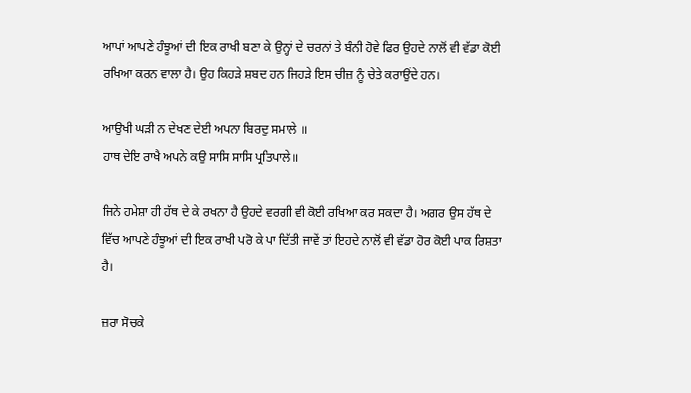ਆਪਾਂ ਆਪਣੇ ਹੰਝੂਆਂ ਦੀ ਇਕ ਰਾਖੀ ਬਣਾ ਕੇ ਉਨ੍ਹਾਂ ਦੇ ਚਰਨਾਂ ਤੇ ਬੰਨੀ ਹੋਵੇ ਫਿਰ ਉਹਦੇ ਨਾਲੋਂ ਵੀ ਵੱਡਾ ਕੋਈ ਰਖਿਆ ਕਰਨ ਵਾਲਾ ਹੈ। ਉਹ ਕਿਹੜੇ ਸ਼ਬਦ ਹਨ ਜਿਹੜੇ ਇਸ ਚੀਜ਼ ਨੂੰ ਚੇਤੇ ਕਰਾਉਂਦੇ ਹਨ।

ਆਉਖੀ ਘੜੀ ਨ ਦੇਖਣ ਦੇਈ ਅਪਨਾ ਬਿਰਦੁ ਸਮਾਲੇ ॥
ਹਾਥ ਦੇਇ ਰਾਖੈ ਅਪਨੇ ਕਉ ਸਾਸਿ ਸਾਸਿ ਪ੍ਰਤਿਪਾਲੇ॥

ਜਿਨੇ ਹਮੇਸ਼ਾ ਹੀ ਹੱਥ ਦੇ ਕੇ ਰਖਨਾ ਹੈ ਉਹਦੇ ਵਰਗੀ ਵੀ ਕੋਈ ਰਖਿਆ ਕਰ ਸਕਦਾ ਹੈ। ਅਗਰ ਉਸ ਹੱਥ ਦੇ ਵਿੱਚ ਆਪਣੇ ਹੰਝੂਆਂ ਦੀ ਇਕ ਰਾਖੀ ਪਰੋ ਕੇ ਪਾ ਦਿੱਤੀ ਜਾਵੇਂ ਤਾਂ ਇਹਦੇ ਨਾਲੋਂ ਵੀ ਵੱਡਾ ਹੋਰ ਕੋਈ ਪਾਕ ਰਿਸ਼ਤਾ ਹੈ।

ਜ਼ਰਾ ਸੋਚਕੇ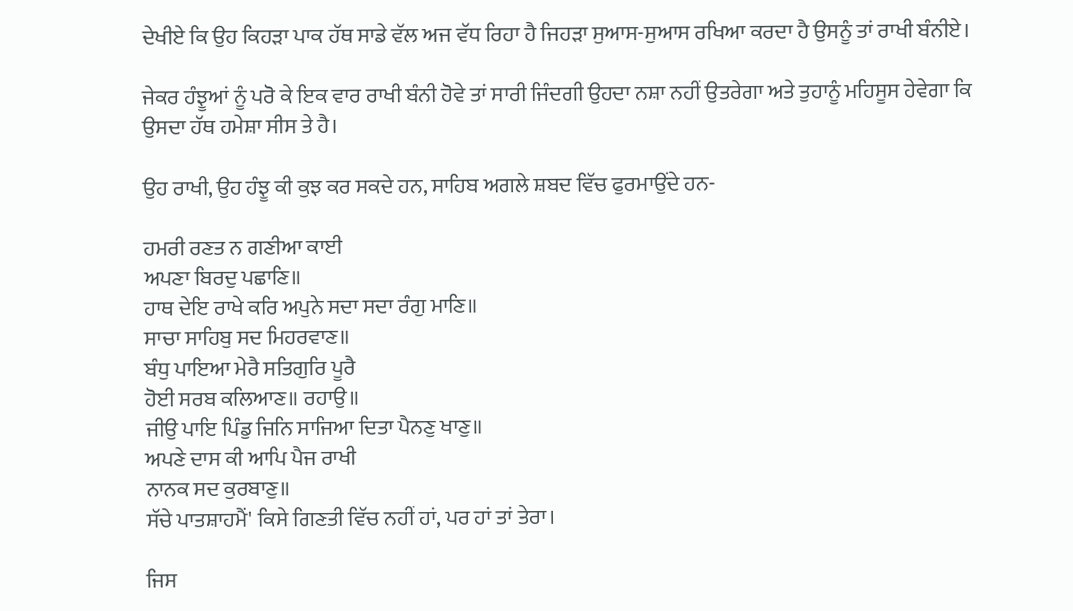ਦੇਖੀਏ ਕਿ ਉਹ ਕਿਹੜਾ ਪਾਕ ਹੱਥ ਸਾਡੇ ਵੱਲ ਅਜ ਵੱਧ ਰਿਹਾ ਹੈ ਜਿਹੜਾ ਸੁਆਸ-ਸੁਆਸ ਰਖਿਆ ਕਰਦਾ ਹੈ ਉਸਨੂੰ ਤਾਂ ਰਾਖੀ ਬੰਨੀਏ।

ਜੇਕਰ ਹੰਝੂਆਂ ਨੂੰ ਪਰੋ ਕੇ ਇਕ ਵਾਰ ਰਾਖੀ ਬੰਨੀ ਹੋਵੇ ਤਾਂ ਸਾਰੀ ਜਿੰਦਗੀ ਉਹਦਾ ਨਸ਼ਾ ਨਹੀਂ ਉਤਰੇਗਾ ਅਤੇ ਤੁਹਾਨੂੰ ਮਹਿਸੂਸ ਹੇਵੇਗਾ ਕਿ ਉਸਦਾ ਹੱਥ ਹਮੇਸ਼ਾ ਸੀਸ ਤੇ ਹੈ।

ਉਹ ਰਾਖੀ, ਉਹ ਹੰਝੂ ਕੀ ਕੁਝ ਕਰ ਸਕਦੇ ਹਨ, ਸਾਹਿਬ ਅਗਲੇ ਸ਼ਬਦ ਵਿੱਚ ਫੁਰਮਾਉਂਦੇ ਹਨ-

ਹਮਰੀ ਰਣਤ ਨ ਗਣੀਆ ਕਾਈ
ਅਪਣਾ ਬਿਰਦੁ ਪਛਾਣਿ॥
ਹਾਥ ਦੇਇ ਰਾਖੇ ਕਰਿ ਅਪੁਨੇ ਸਦਾ ਸਦਾ ਰੰਗੁ ਮਾਣਿ॥
ਸਾਚਾ ਸਾਹਿਬੁ ਸਦ ਮਿਹਰਵਾਣ॥
ਬੰਧੁ ਪਾਇਆ ਮੇਰੈ ਸਤਿਗੁਰਿ ਪੂਰੈ
ਹੋਈ ਸਰਬ ਕਲਿਆਣ॥ ਰਹਾਉ॥
ਜੀਉ ਪਾਇ ਪਿੰਡੁ ਜਿਨਿ ਸਾਜਿਆ ਦਿਤਾ ਪੈਨਣੁ ਖਾਣੁ॥
ਅਪਣੇ ਦਾਸ ਕੀ ਆਪਿ ਪੈਜ ਰਾਖੀ
ਨਾਨਕ ਸਦ ਕੁਰਬਾਣੁ॥
ਸੱਚੇ ਪਾਤਸ਼ਾਹਮੈਂ' ਕਿਸੇ ਗਿਣਤੀ ਵਿੱਚ ਨਹੀਂ ਹਾਂ, ਪਰ ਹਾਂ ਤਾਂ ਤੇਰਾ।

ਜਿਸ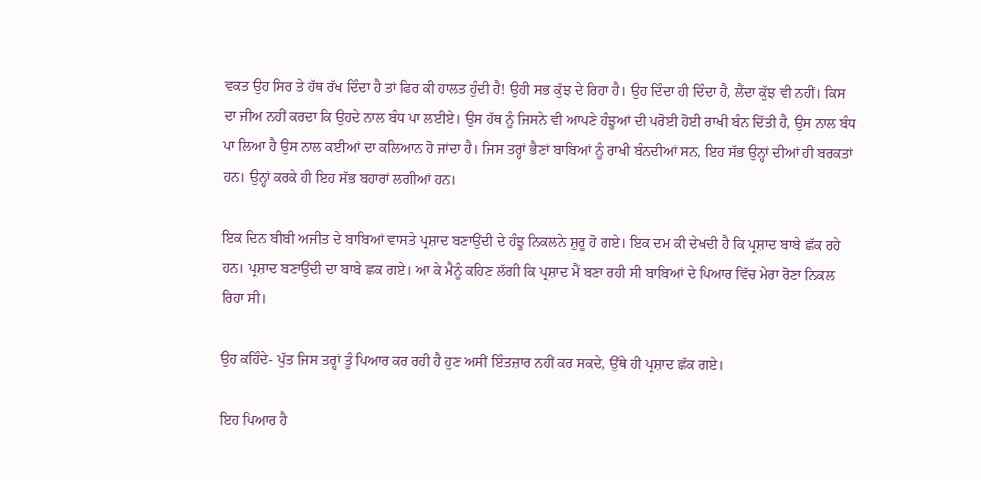ਵਕਤ ਉਹ ਸਿਰ ਤੇ ਹੱਥ ਰੱਖ ਦਿੰਦਾ ਹੈ ਤਾਂ ਫਿਰ ਕੀ ਹਾਲਤ ਹੁੰਦੀ ਹੈ! ਉਹੀ ਸਭ ਕੁੱਝ ਦੇ ਰਿਹਾ ਹੈ। ਉਹ ਦਿੰਦਾ ਹੀ ਦਿੰਦਾ ਹੈ, ਲੈਂਦਾ ਕੁੱਝ ਵੀ ਨਹੀਂ। ਕਿਸ ਦਾ ਜੀਅ ਨਹੀਂ ਕਰਦਾ ਕਿ ਉਹਦੇ ਨਾਲ ਬੰਧ ਪਾ ਲਈਏ। ਉਸ ਹੱਥ ਨੂੰ ਜਿਸਨੇ ਵੀ ਆਪਣੇ ਹੰਝੂਆਂ ਦੀ ਪਰੋਈ ਹੋਈ ਰਾਖੀ ਬੰਨ ਦਿੱਤੀ ਹੈ, ਉਸ ਨਾਲ ਬੰਧ ਪਾ ਲਿਆ ਹੈ ਉਸ ਨਾਲ ਕਈਆਂ ਦਾ ਕਲਿਆਨ ਹੋ ਜਾਂਦਾ ਹੈ। ਜਿਸ ਤਰ੍ਹਾਂ ਭੈਣਾਂ ਬਾਬਿਆਂ ਨੂੰ ਰਾਖੀ ਬੰਨਦੀਆਂ ਸਨ, ਇਹ ਸੱਭ ਉਨ੍ਹਾਂ ਦੀਆਂ ਹੀ ਬਰਕਤਾਂ ਹਨ। ਉਨ੍ਹਾਂ ਕਰਕੇ ਹੀ ਇਹ ਸੱਭ ਬਹਾਰਾਂ ਲਗੀਆਂ ਹਨ।

ਇਕ ਦਿਨ ਬੀਬੀ ਅਜੀਤ ਦੇ ਬਾਬਿਆਂ ਵਾਸਤੇ ਪ੍ਰਸ਼ਾਦ ਬਣਾਉਂਦੀ ਦੇ ਹੰਝੂ ਨਿਕਲਨੇ ਸ਼ੁਰੂ ਹੋ ਗਏ। ਇਕ ਦਮ ਕੀ ਦੇਖਦੀ ਹੈ ਕਿ ਪ੍ਰਸ਼ਾਦ ਬਾਬੇ ਛੱਕ ਰਹੇ ਹਨ। ਪ੍ਰਸ਼ਾਦ ਬਣਾਉਂਦੀ ਦਾ ਬਾਬੇ ਛਕ ਗਏ। ਆ ਕੇ ਮੈਨੂੰ ਕਹਿਣ ਲੱਗੀ ਕਿ ਪ੍ਰਸ਼ਾਦ ਮੈਂ ਬਣਾ ਰਹੀ ਸੀ ਬਾਬਿਆਂ ਦੇ ਪਿਆਰ ਵਿੱਚ ਮੇਰਾ ਰੋਣਾ ਨਿਕਲ ਰਿਹਾ ਸੀ।

ਉਹ ਕਹਿੰਦੇ- ਪੁੱਤ ਜਿਸ ਤਰ੍ਹਾਂ ਤੂੰ ਪਿਆਰ ਕਰ ਰਹੀ ਹੈ ਹੁਣ ਅਸੀਂ ਇੰਤਜ਼ਾਰ ਨਹੀਂ ਕਰ ਸਕਦੇ, ਉੱਥੇ ਹੀ ਪ੍ਰਸ਼ਾਦ ਛੱਕ ਗਏ।

ਇਹ ਪਿਆਰ ਹੈ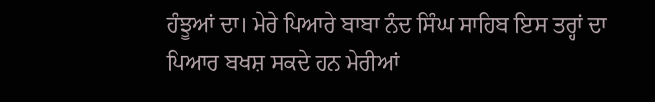ਹੰਝੂਆਂ ਦਾ। ਮੇਰੇ ਪਿਆਰੇ ਬਾਬਾ ਨੰਦ ਸਿੰਘ ਸਾਹਿਬ ਇਸ ਤਰ੍ਹਾਂ ਦਾ ਪਿਆਰ ਬਖਸ਼ ਸਕਦੇ ਹਨ ਮੇਰੀਆਂ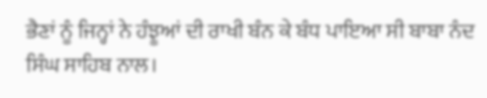ਭੈਣਾਂ ਨੂੰ ਜਿਨ੍ਹਾਂ ਨੇ ਹੰਝੂਆਂ ਦੀ ਰਾਖੀ ਬੰਨ ਕੇ ਬੰਧ ਪਾਇਆ ਸੀ ਬਾਬਾ ਨੰਦ ਸਿੰਘ ਸਾਹਿਬ ਨਾਲ।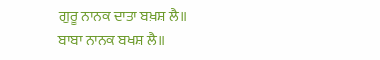ਗੁਰੂ ਨਾਨਕ ਦਾਤਾ ਬਖ਼ਸ਼ ਲੈ॥
ਬਾਬਾ ਨਾਨਕ ਬਖਸ਼ ਲੈ॥